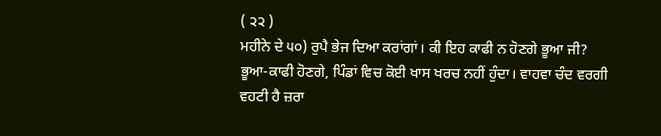( ੨੨ )
ਮਹੀਨੇ ਦੇ ੫੦) ਰੁਪੈ ਭੇਜ ਦਿਆ ਕਰਾਂਗਾਂ। ਕੀ ਇਹ ਕਾਫੀ ਨ ਹੋਣਗੇ ਭੂਆ ਜੀ?
ਭੂਆ-ਕਾਫੀ ਹੋਣਗੇ, ਪਿੰਡਾਂ ਵਿਚ ਕੋਈ ਖਾਸ ਖਰਚ ਨਹੀਂ ਹੁੰਦਾ। ਵਾਹਵਾ ਚੰਦ ਵਰਗੀ ਵਹਟੀ ਹੈ ਜ਼ਰਾ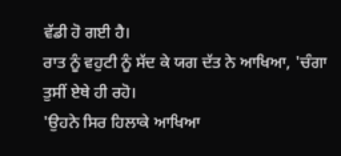ਵੱਡੀ ਹੋ ਗਈ ਹੈ।
ਰਾਤ ਨੂੰ ਵਹੁਟੀ ਨੂੰ ਸੱਦ ਕੇ ਯਗ ਦੱਤ ਨੇ ਆਖਿਆ, 'ਚੰਗਾ ਤੁਸੀਂ ਏਥੇ ਹੀ ਰਹੋ।
'ਉਹਨੇ ਸਿਰ ਹਿਲਾਕੇ ਆਖਿਆ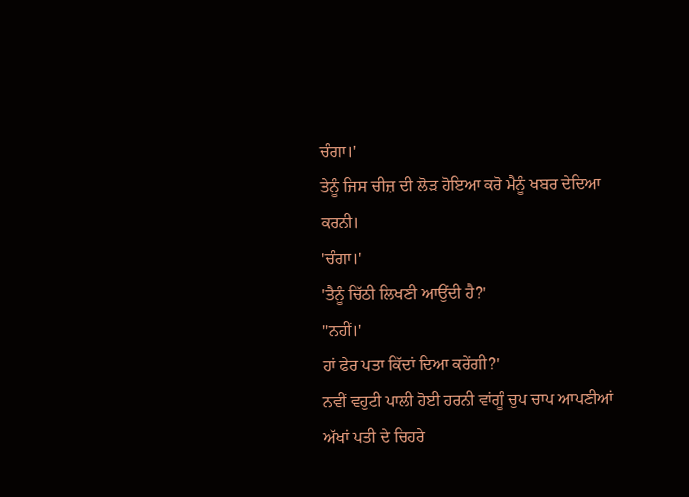ਚੰਗਾ।'
ਤੇਨੂੰ ਜਿਸ ਚੀਜ਼ ਦੀ ਲੋੜ ਹੋਇਆ ਕਰੋ ਮੈਨੂੰ ਖਬਰ ਦੇਦਿਆ ਕਰਨੀ।
'ਚੰਗਾ।'
'ਤੈਨੂੰ ਚਿੱਠੀ ਲਿਖਣੀ ਆਉਂਦੀ ਹੈ?'
"ਨਹੀਂ।'
ਹਾਂ ਫੇਰ ਪਤਾ ਕਿੱਦਾਂ ਦਿਆ ਕਰੇਂਗੀ?'
ਨਵੀਂ ਵਹੁਟੀ ਪਾਲੀ ਹੋਈ ਹਰਨੀ ਵਾਂਗੂੰ ਚੁਪ ਚਾਪ ਆਪਣੀਆਂ ਅੱਖਾਂ ਪਤੀ ਦੇ ਚਿਹਰੇ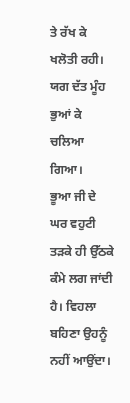ਤੇ ਰੱਖ ਕੇ ਖਲੋਤੀ ਰਹੀ। ਯਗ ਦੱਤ ਮੂੰਹ ਭੁਆਂ ਕੇ ਚਲਿਆ ਗਿਆ।
ਭੂਆ ਜੀ ਦੇ ਘਰ ਵਹੁਟੀ ਤੜਕੇ ਹੀ ਉੱਠਕੇ ਕੰਮੇ ਲਗ ਜਾਂਦੀ ਹੈ। ਵਿਹਲਾ ਬਹਿਣਾ ਉਹਨੂੰ ਨਹੀਂ ਆਉਂਦਾ।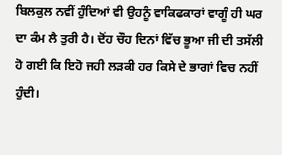ਬਿਲਕੁਲ ਨਵੀਂ ਹੁੰਦਿਆਂ ਵੀ ਉਹਨੂੰ ਵਾਕਿਫਕਾਰਾਂ ਵਾਗੂੰ ਹੀ ਘਰ ਦਾ ਕੰਮ ਲੈ ਤੁਰੀ ਹੈ। ਦੋਂਹ ਚੌਹ ਦਿਨਾਂ ਵਿੱਚ ਭੂਆ ਜੀ ਦੀ ਤਸੱਲੀ ਹੋ ਗਈ ਕਿ ਇਹੋ ਜਹੀ ਲੜਕੀ ਹਰ ਕਿਸੇ ਦੇ ਭਾਗਾਂ ਵਿਚ ਨਹੀਂ ਹੁੰਦੀ।